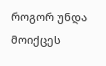როგორ უნდა მოიქცეს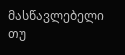მასწავლებელი თუ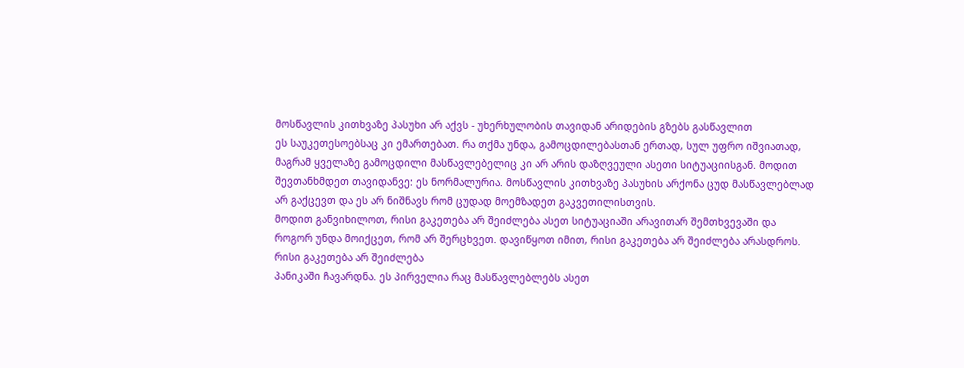მოსწავლის კითხვაზე პასუხი არ აქვს - უხერხულობის თავიდან არიდების გზებს გასწავლით
ეს საუკეთესოებსაც კი ემართებათ. რა თქმა უნდა, გამოცდილებასთან ერთად, სულ უფრო იშვიათად, მაგრამ ყველაზე გამოცდილი მასწავლებელიც კი არ არის დაზღვეული ასეთი სიტუაციისგან. მოდით შევთანხმდეთ თავიდანვე: ეს ნორმალურია. მოსწავლის კითხვაზე პასუხის არქონა ცუდ მასწავლებლად არ გაქცევთ და ეს არ ნიშნავს რომ ცუდად მოემზადეთ გაკვეთილისთვის.
მოდით განვიხილოთ, რისი გაკეთება არ შეიძლება ასეთ სიტუაციაში არავითარ შემთხვევაში და როგორ უნდა მოიქცეთ, რომ არ შერცხვეთ. დავიწყოთ იმით, რისი გაკეთება არ შეიძლება არასდროს.
რისი გაკეთება არ შეიძლება
პანიკაში ჩავარდნა. ეს პირველია რაც მასწავლებლებს ასეთ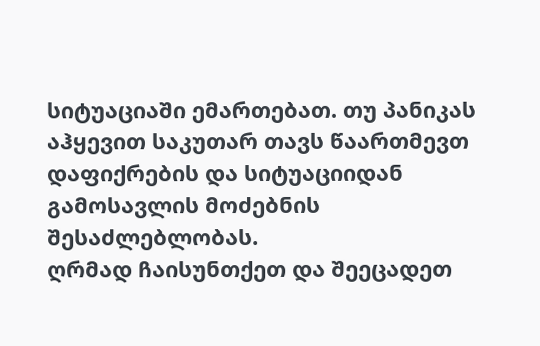სიტუაციაში ემართებათ. თუ პანიკას აჰყევით საკუთარ თავს წაართმევთ დაფიქრების და სიტუაციიდან გამოსავლის მოძებნის შესაძლებლობას.
ღრმად ჩაისუნთქეთ და შეეცადეთ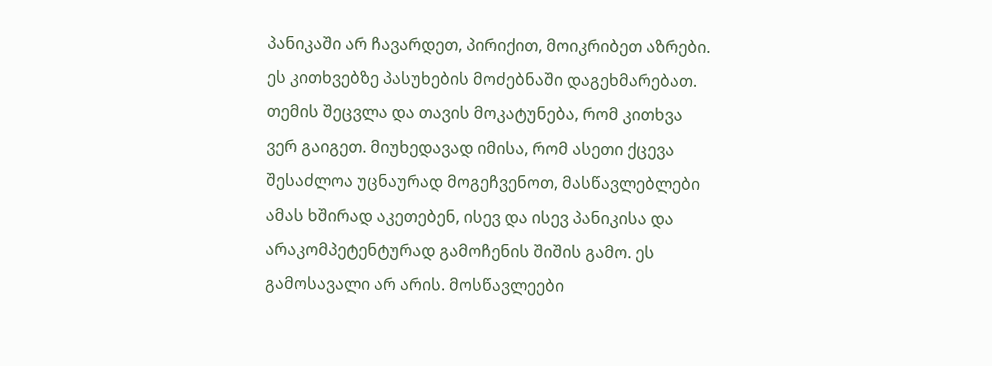პანიკაში არ ჩავარდეთ, პირიქით, მოიკრიბეთ აზრები. ეს კითხვებზე პასუხების მოძებნაში დაგეხმარებათ.
თემის შეცვლა და თავის მოკატუნება, რომ კითხვა ვერ გაიგეთ. მიუხედავად იმისა, რომ ასეთი ქცევა შესაძლოა უცნაურად მოგეჩვენოთ, მასწავლებლები ამას ხშირად აკეთებენ, ისევ და ისევ პანიკისა და არაკომპეტენტურად გამოჩენის შიშის გამო. ეს გამოსავალი არ არის. მოსწავლეები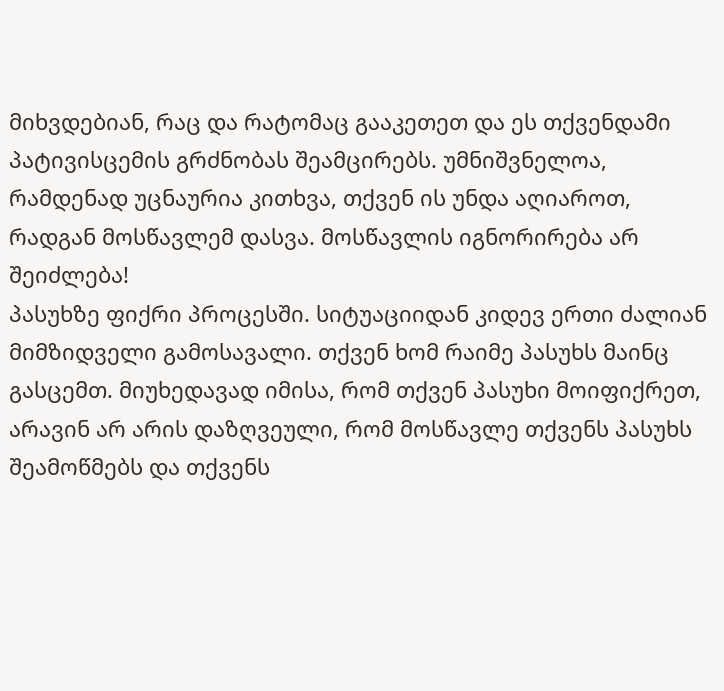მიხვდებიან, რაც და რატომაც გააკეთეთ და ეს თქვენდამი პატივისცემის გრძნობას შეამცირებს. უმნიშვნელოა, რამდენად უცნაურია კითხვა, თქვენ ის უნდა აღიაროთ, რადგან მოსწავლემ დასვა. მოსწავლის იგნორირება არ შეიძლება!
პასუხზე ფიქრი პროცესში. სიტუაციიდან კიდევ ერთი ძალიან მიმზიდველი გამოსავალი. თქვენ ხომ რაიმე პასუხს მაინც გასცემთ. მიუხედავად იმისა, რომ თქვენ პასუხი მოიფიქრეთ, არავინ არ არის დაზღვეული, რომ მოსწავლე თქვენს პასუხს შეამოწმებს და თქვენს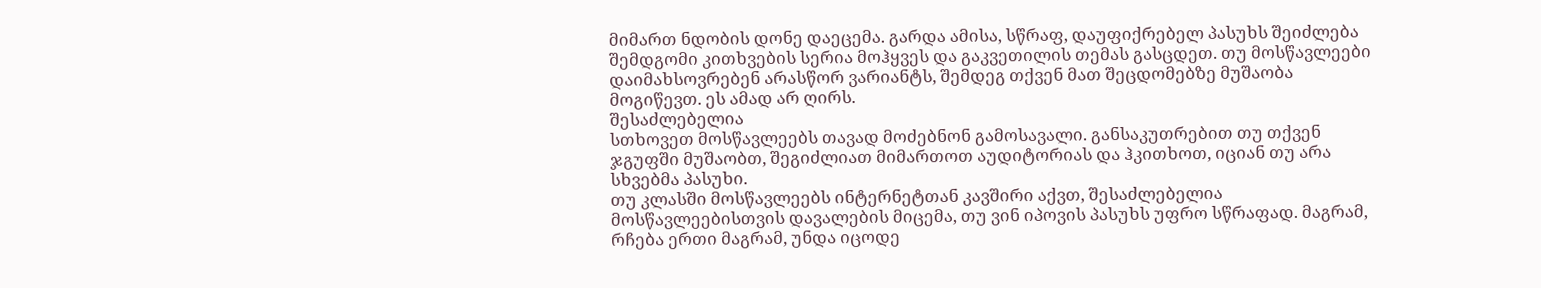მიმართ ნდობის დონე დაეცემა. გარდა ამისა, სწრაფ, დაუფიქრებელ პასუხს შეიძლება შემდგომი კითხვების სერია მოჰყვეს და გაკვეთილის თემას გასცდეთ. თუ მოსწავლეები
დაიმახსოვრებენ არასწორ ვარიანტს, შემდეგ თქვენ მათ შეცდომებზე მუშაობა მოგიწევთ. ეს ამად არ ღირს.
შესაძლებელია
სთხოვეთ მოსწავლეებს თავად მოძებნონ გამოსავალი. განსაკუთრებით თუ თქვენ ჯგუფში მუშაობთ, შეგიძლიათ მიმართოთ აუდიტორიას და ჰკითხოთ, იციან თუ არა სხვებმა პასუხი.
თუ კლასში მოსწავლეებს ინტერნეტთან კავშირი აქვთ, შესაძლებელია მოსწავლეებისთვის დავალების მიცემა, თუ ვინ იპოვის პასუხს უფრო სწრაფად. მაგრამ, რჩება ერთი მაგრამ, უნდა იცოდე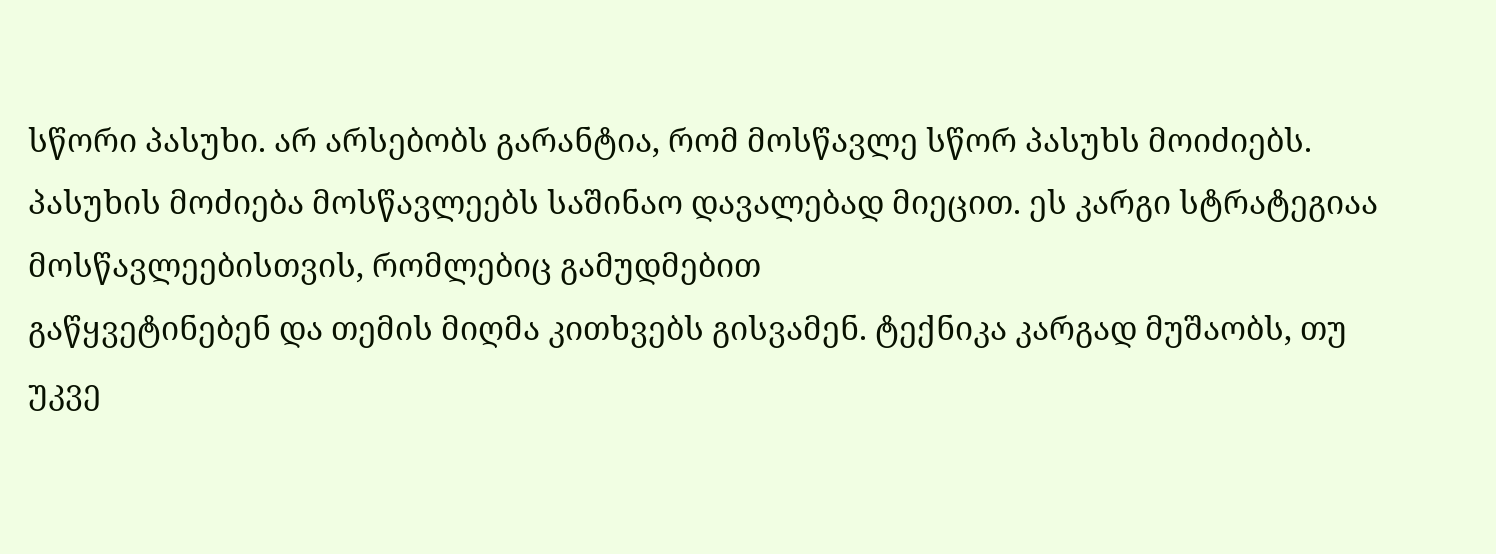სწორი პასუხი. არ არსებობს გარანტია, რომ მოსწავლე სწორ პასუხს მოიძიებს.
პასუხის მოძიება მოსწავლეებს საშინაო დავალებად მიეცით. ეს კარგი სტრატეგიაა მოსწავლეებისთვის, რომლებიც გამუდმებით
გაწყვეტინებენ და თემის მიღმა კითხვებს გისვამენ. ტექნიკა კარგად მუშაობს, თუ უკვე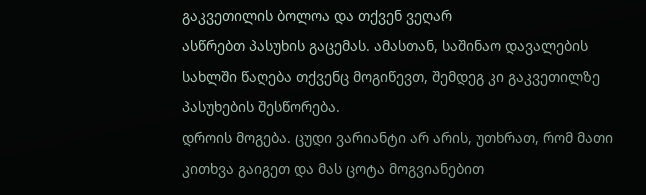გაკვეთილის ბოლოა და თქვენ ვეღარ
ასწრებთ პასუხის გაცემას. ამასთან, საშინაო დავალების სახლში წაღება თქვენც მოგიწევთ, შემდეგ კი გაკვეთილზე პასუხების შესწორება.
დროის მოგება. ცუდი ვარიანტი არ არის, უთხრათ, რომ მათი კითხვა გაიგეთ და მას ცოტა მოგვიანებით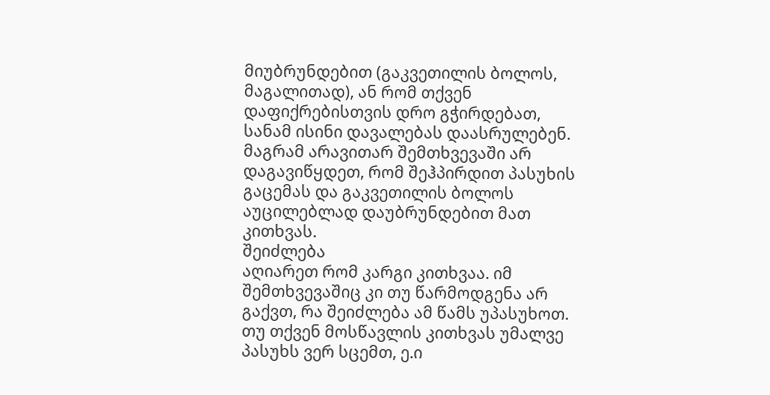მიუბრუნდებით (გაკვეთილის ბოლოს, მაგალითად), ან რომ თქვენ დაფიქრებისთვის დრო გჭირდებათ, სანამ ისინი დავალებას დაასრულებენ. მაგრამ არავითარ შემთხვევაში არ დაგავიწყდეთ, რომ შეჰპირდით პასუხის გაცემას და გაკვეთილის ბოლოს აუცილებლად დაუბრუნდებით მათ კითხვას.
შეიძლება
აღიარეთ რომ კარგი კითხვაა. იმ შემთხვევაშიც კი თუ წარმოდგენა არ გაქვთ, რა შეიძლება ამ წამს უპასუხოთ. თუ თქვენ მოსწავლის კითხვას უმალვე პასუხს ვერ სცემთ, ე.ი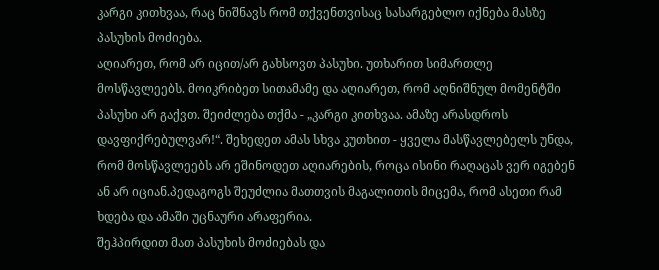კარგი კითხვაა, რაც ნიშნავს რომ თქვენთვისაც სასარგებლო იქნება მასზე პასუხის მოძიება.
აღიარეთ, რომ არ იცით/არ გახსოვთ პასუხი. უთხარით სიმართლე მოსწავლეებს. მოიკრიბეთ სითამამე და აღიარეთ, რომ აღნიშნულ მომენტში პასუხი არ გაქვთ. შეიძლება თქმა - „კარგი კითხვაა. ამაზე არასდროს დავფიქრებულვარ!“. შეხედეთ ამას სხვა კუთხით - ყველა მასწავლებელს უნდა, რომ მოსწავლეებს არ ეშინოდეთ აღიარების, როცა ისინი რაღაცას ვერ იგებენ ან არ იციან.პედაგოგს შეუძლია მათთვის მაგალითის მიცემა, რომ ასეთი რამ ხდება და ამაში უცნაური არაფერია.
შეჰპირდით მათ პასუხის მოძიებას და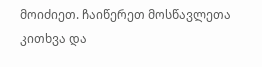მოიძიეთ. ჩაიწერეთ მოსწავლეთა კითხვა და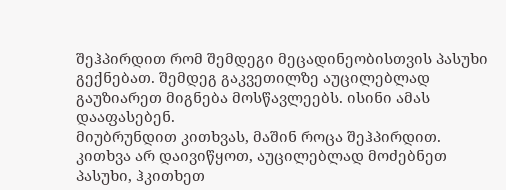შეჰპირდით რომ შემდეგი მეცადინეობისთვის პასუხი გექნებათ. შემდეგ გაკვეთილზე აუცილებლად გაუზიარეთ მიგნება მოსწავლეებს. ისინი ამას დააფასებენ.
მიუბრუნდით კითხვას, მაშინ როცა შეჰპირდით. კითხვა არ დაივიწყოთ, აუცილებლად მოძებნეთ პასუხი, ჰკითხეთ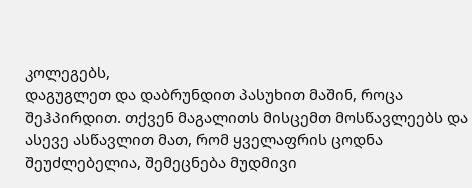კოლეგებს,
დაგუგლეთ და დაბრუნდით პასუხით მაშინ, როცა შეჰპირდით. თქვენ მაგალითს მისცემთ მოსწავლეებს და ასევე ასწავლით მათ, რომ ყველაფრის ცოდნა შეუძლებელია, შემეცნება მუდმივი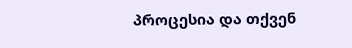პროცესია და თქვენ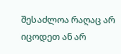შესაძლოა რაღაც არ იცოდეთ ან არ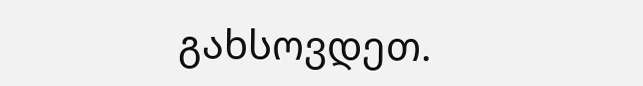გახსოვდეთ.